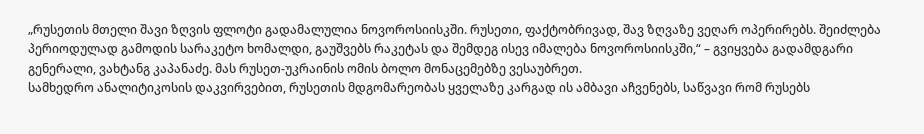„რუსეთის მთელი შავი ზღვის ფლოტი გადამალულია ნოვოროსიისკში. რუსეთი, ფაქტობრივად, შავ ზღვაზე ვეღარ ოპერირებს. შეიძლება პერიოდულად გამოდის სარაკეტო ხომალდი, გაუშვებს რაკეტას და შემდეგ ისევ იმალება ნოვოროსიისკში,“ – გვიყვება გადამდგარი გენერალი, ვახტანგ კაპანაძე. მას რუსეთ-უკრაინის ომის ბოლო მონაცემებზე ვესაუბრეთ.
სამხედრო ანალიტიკოსის დაკვირვებით, რუსეთის მდგომარეობას ყველაზე კარგად ის ამბავი აჩვენებს, საწვავი რომ რუსებს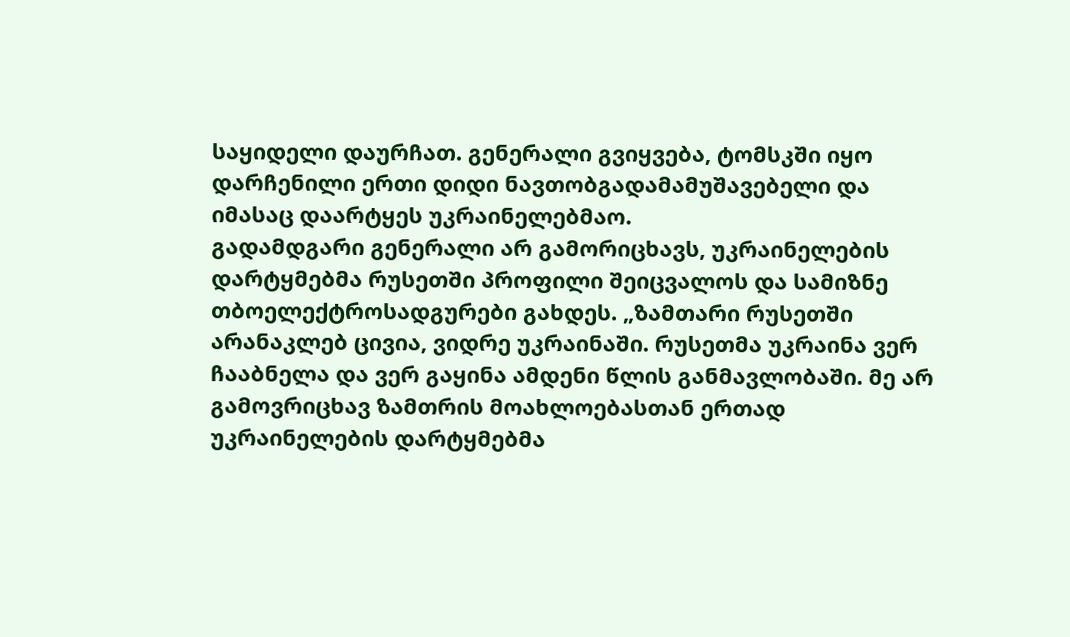საყიდელი დაურჩათ. გენერალი გვიყვება, ტომსკში იყო დარჩენილი ერთი დიდი ნავთობგადამამუშავებელი და იმასაც დაარტყეს უკრაინელებმაო.
გადამდგარი გენერალი არ გამორიცხავს, უკრაინელების დარტყმებმა რუსეთში პროფილი შეიცვალოს და სამიზნე თბოელექტროსადგურები გახდეს. „ზამთარი რუსეთში არანაკლებ ცივია, ვიდრე უკრაინაში. რუსეთმა უკრაინა ვერ ჩააბნელა და ვერ გაყინა ამდენი წლის განმავლობაში. მე არ გამოვრიცხავ ზამთრის მოახლოებასთან ერთად უკრაინელების დარტყმებმა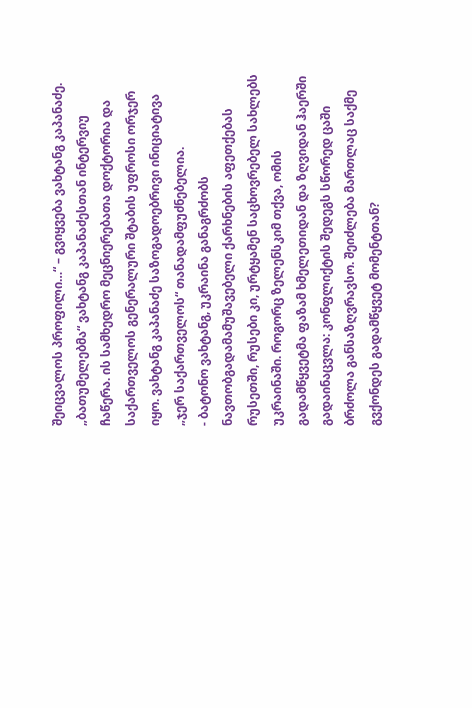შეიცვალოს პროფილი…“ – გვიყვება ვახტანგ კაპანაძე.
„ბათუმელებმა“ ვახტანგ კაპანაძესთან ინტერვიუ ჩაწერა. ის სამხედრო მეცნიერებათა დოქტორია და საქართველოს გენერალური შტაბის უფროსი ორჯერ იყო. ვახტანგ კაპანაძე საზოგადოებრივი ინიციატივა „ჯერ საქართველოს“ თანადამფუძნებელია.
- ბატონო ვახტანგ, უკრაინა განაგრძობს ნავთობგადამამუშავებელი ქარხნების აფეთქებას რუსეთში, რუსები კი, ურტყამენ საცხოვრებელ სახლებს უკრაინაში. როგორც ზელენსკიმ თქვა, ომის გადამწყვეტმა ფაზამ ხმელეთიდან და ზღვიდან ჰაერში გადაინაცვლა: კონფლიქტის შედეგს სწორედ ცაში ბრძოლა განსაზღვრავსო. შეიძლება მართლაც საქმე გვქონდეს გადამწყვეტ მომენტთან?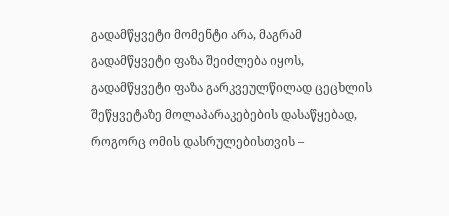გადამწყვეტი მომენტი არა, მაგრამ გადამწყვეტი ფაზა შეიძლება იყოს, გადამწყვეტი ფაზა გარკვეულწილად ცეცხლის შეწყვეტაზე მოლაპარაკებების დასაწყებად, როგორც ომის დასრულებისთვის –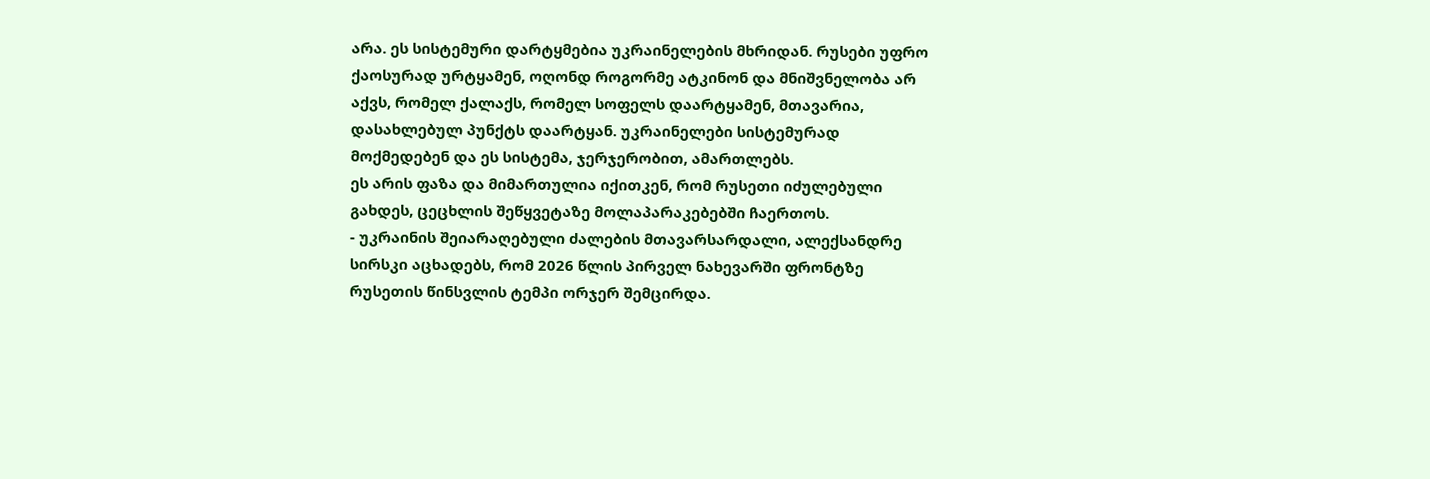არა. ეს სისტემური დარტყმებია უკრაინელების მხრიდან. რუსები უფრო ქაოსურად ურტყამენ, ოღონდ როგორმე ატკინონ და მნიშვნელობა არ აქვს, რომელ ქალაქს, რომელ სოფელს დაარტყამენ, მთავარია, დასახლებულ პუნქტს დაარტყან. უკრაინელები სისტემურად მოქმედებენ და ეს სისტემა, ჯერჯერობით, ამართლებს.
ეს არის ფაზა და მიმართულია იქითკენ, რომ რუსეთი იძულებული გახდეს, ცეცხლის შეწყვეტაზე მოლაპარაკებებში ჩაერთოს.
- უკრაინის შეიარაღებული ძალების მთავარსარდალი, ალექსანდრე სირსკი აცხადებს, რომ 2026 წლის პირველ ნახევარში ფრონტზე რუსეთის წინსვლის ტემპი ორჯერ შემცირდა.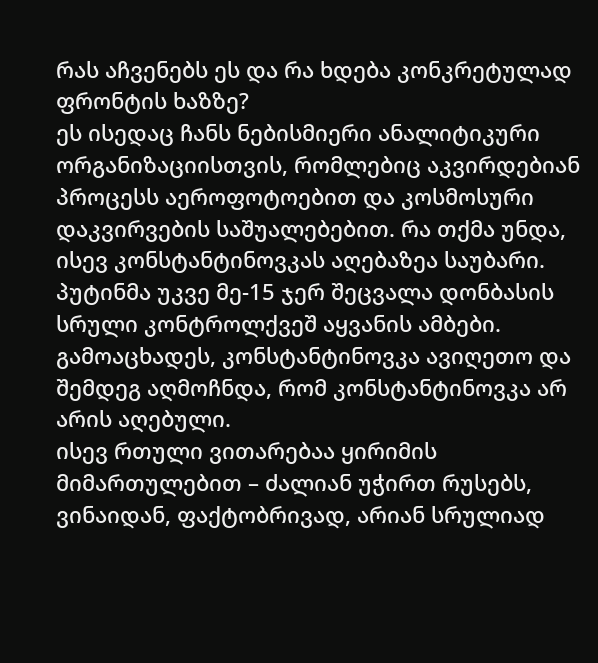რას აჩვენებს ეს და რა ხდება კონკრეტულად ფრონტის ხაზზე?
ეს ისედაც ჩანს ნებისმიერი ანალიტიკური ორგანიზაციისთვის, რომლებიც აკვირდებიან პროცესს აეროფოტოებით და კოსმოსური დაკვირვების საშუალებებით. რა თქმა უნდა, ისევ კონსტანტინოვკას აღებაზეა საუბარი.
პუტინმა უკვე მე-15 ჯერ შეცვალა დონბასის სრული კონტროლქვეშ აყვანის ამბები. გამოაცხადეს, კონსტანტინოვკა ავიღეთო და შემდეგ აღმოჩნდა, რომ კონსტანტინოვკა არ არის აღებული.
ისევ რთული ვითარებაა ყირიმის მიმართულებით – ძალიან უჭირთ რუსებს, ვინაიდან, ფაქტობრივად, არიან სრულიად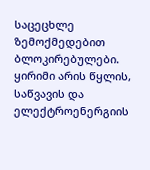საცეცხლე ზემოქმედებით ბლოკირებულები. ყირიმი არის წყლის, საწვავის და ელექტროენერგიის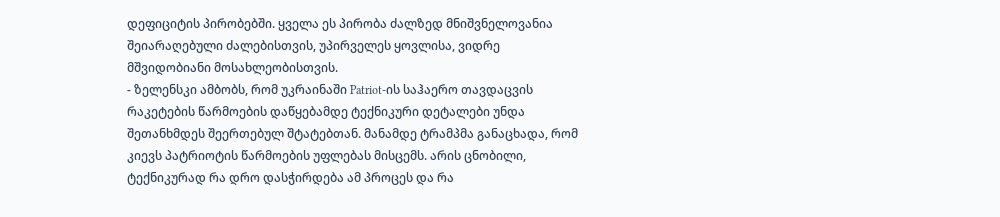დეფიციტის პირობებში. ყველა ეს პირობა ძალზედ მნიშვნელოვანია შეიარაღებული ძალებისთვის, უპირველეს ყოვლისა, ვიდრე მშვიდობიანი მოსახლეობისთვის.
- ზელენსკი ამბობს, რომ უკრაინაში Patriot-ის საჰაერო თავდაცვის რაკეტების წარმოების დაწყებამდე ტექნიკური დეტალები უნდა შეთანხმდეს შეერთებულ შტატებთან. მანამდე ტრამპმა განაცხადა, რომ კიევს პატრიოტის წარმოების უფლებას მისცემს. არის ცნობილი, ტექნიკურად რა დრო დასჭირდება ამ პროცეს და რა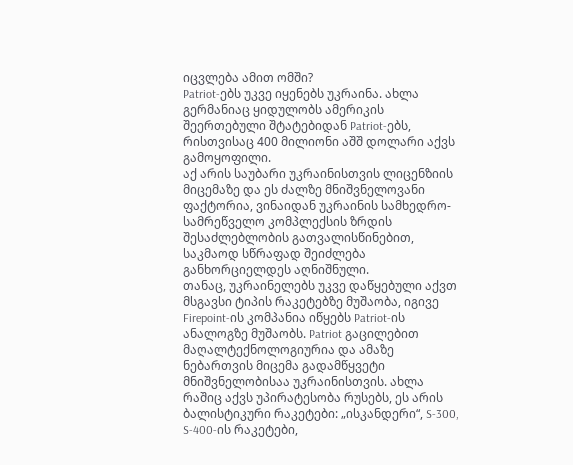იცვლება ამით ომში?
Patriot-ებს უკვე იყენებს უკრაინა. ახლა გერმანიაც ყიდულობს ამერიკის შეერთებული შტატებიდან Patriot-ებს, რისთვისაც 400 მილიონი აშშ დოლარი აქვს გამოყოფილი.
აქ არის საუბარი უკრაინისთვის ლიცენზიის მიცემაზე და ეს ძალზე მნიშვნელოვანი ფაქტორია, ვინაიდან უკრაინის სამხედრო-სამრეწველო კომპლექსის ზრდის შესაძლებლობის გათვალისწინებით, საკმაოდ სწრაფად შეიძლება განხორციელდეს აღნიშნული.
თანაც, უკრაინელებს უკვე დაწყებული აქვთ მსგავსი ტიპის რაკეტებზე მუშაობა, იგივე Firepoint-ის კომპანია იწყებს Patriot-ის ანალოგზე მუშაობს. Patriot გაცილებით მაღალტექნოლოგიურია და ამაზე ნებართვის მიცემა გადამწყვეტი მნიშვნელობისაა უკრაინისთვის. ახლა რაშიც აქვს უპირატესობა რუსებს, ეს არის ბალისტიკური რაკეტები: „ისკანდერი“, S-300, S-400-ის რაკეტები,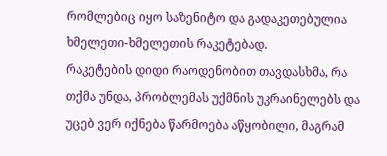რომლებიც იყო საზენიტო და გადაკეთებულია ხმელეთი-ხმელეთის რაკეტებად.
რაკეტების დიდი რაოდენობით თავდასხმა, რა თქმა უნდა, პრობლემას უქმნის უკრაინელებს და უცებ ვერ იქნება წარმოება აწყობილი, მაგრამ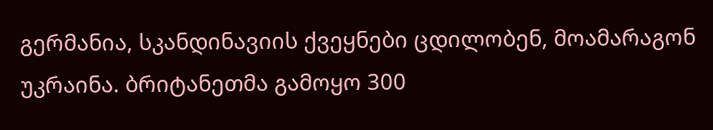გერმანია, სკანდინავიის ქვეყნები ცდილობენ, მოამარაგონ უკრაინა. ბრიტანეთმა გამოყო 300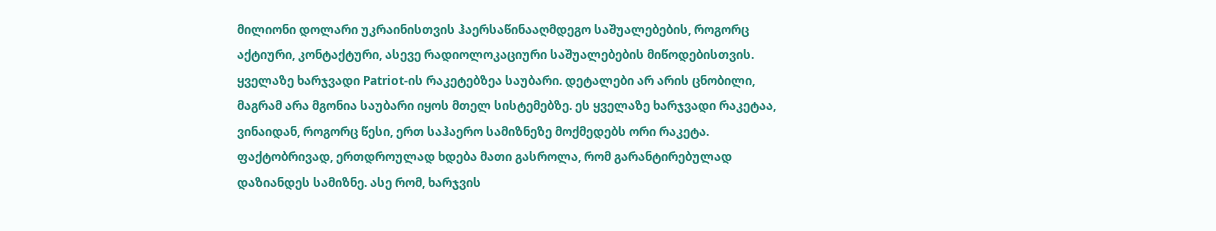მილიონი დოლარი უკრაინისთვის ჰაერსაწინააღმდეგო საშუალებების, როგორც აქტიური, კონტაქტური, ასევე რადიოლოკაციური საშუალებების მიწოდებისთვის.
ყველაზე ხარჯვადი Patriot-ის რაკეტებზეა საუბარი. დეტალები არ არის ცნობილი, მაგრამ არა მგონია საუბარი იყოს მთელ სისტემებზე. ეს ყველაზე ხარჯვადი რაკეტაა, ვინაიდან, როგორც წესი, ერთ საჰაერო სამიზნეზე მოქმედებს ორი რაკეტა. ფაქტობრივად, ერთდროულად ხდება მათი გასროლა, რომ გარანტირებულად დაზიანდეს სამიზნე. ასე რომ, ხარჯვის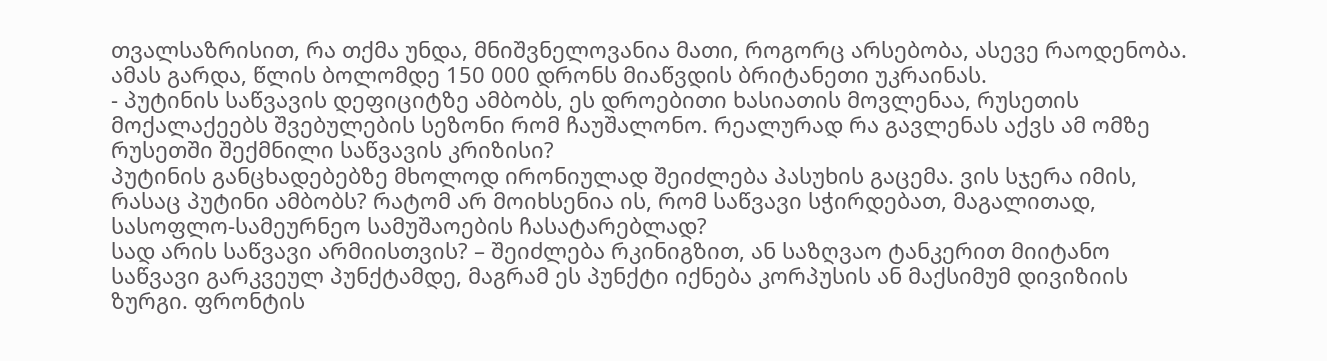თვალსაზრისით, რა თქმა უნდა, მნიშვნელოვანია მათი, როგორც არსებობა, ასევე რაოდენობა.
ამას გარდა, წლის ბოლომდე 150 000 დრონს მიაწვდის ბრიტანეთი უკრაინას.
- პუტინის საწვავის დეფიციტზე ამბობს, ეს დროებითი ხასიათის მოვლენაა, რუსეთის მოქალაქეებს შვებულების სეზონი რომ ჩაუშალონო. რეალურად რა გავლენას აქვს ამ ომზე რუსეთში შექმნილი საწვავის კრიზისი?
პუტინის განცხადებებზე მხოლოდ ირონიულად შეიძლება პასუხის გაცემა. ვის სჯერა იმის, რასაც პუტინი ამბობს? რატომ არ მოიხსენია ის, რომ საწვავი სჭირდებათ, მაგალითად, სასოფლო-სამეურნეო სამუშაოების ჩასატარებლად?
სად არის საწვავი არმიისთვის? – შეიძლება რკინიგზით, ან საზღვაო ტანკერით მიიტანო საწვავი გარკვეულ პუნქტამდე, მაგრამ ეს პუნქტი იქნება კორპუსის ან მაქსიმუმ დივიზიის ზურგი. ფრონტის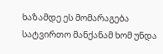ხაზამდე ეს მომარაგება სატვირთო მანქანამ ხომ უნდა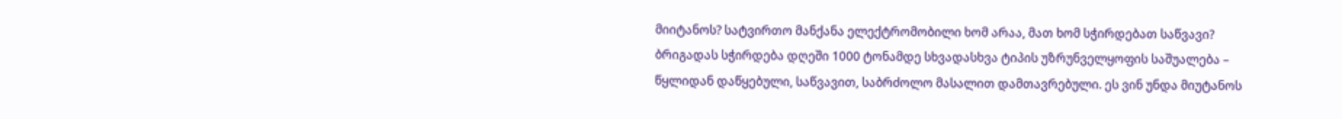მიიტანოს? სატვირთო მანქანა ელექტრომობილი ხომ არაა, მათ ხომ სჭირდებათ საწვავი?
ბრიგადას სჭირდება დღეში 1000 ტონამდე სხვადასხვა ტიპის უზრუნველყოფის საშუალება – წყლიდან დაწყებული, საწვავით, საბრძოლო მასალით დამთავრებული. ეს ვინ უნდა მიუტანოს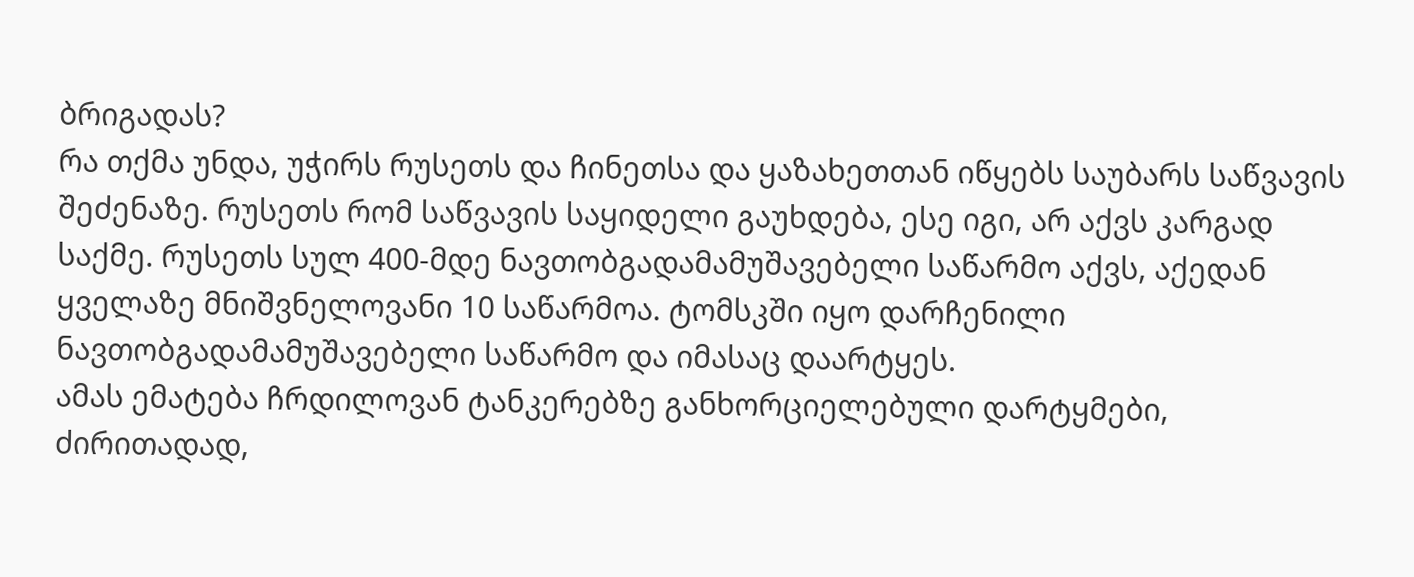ბრიგადას?
რა თქმა უნდა, უჭირს რუსეთს და ჩინეთსა და ყაზახეთთან იწყებს საუბარს საწვავის შეძენაზე. რუსეთს რომ საწვავის საყიდელი გაუხდება, ესე იგი, არ აქვს კარგად საქმე. რუსეთს სულ 400-მდე ნავთობგადამამუშავებელი საწარმო აქვს, აქედან ყველაზე მნიშვნელოვანი 10 საწარმოა. ტომსკში იყო დარჩენილი ნავთობგადამამუშავებელი საწარმო და იმასაც დაარტყეს.
ამას ემატება ჩრდილოვან ტანკერებზე განხორციელებული დარტყმები, ძირითადად,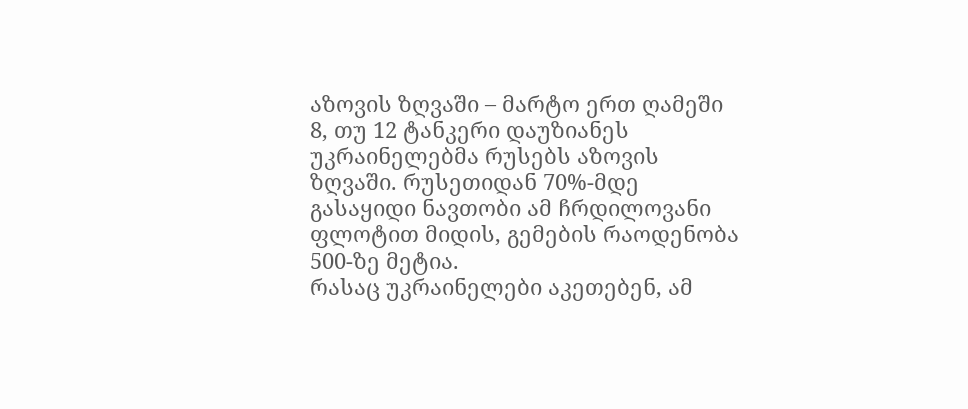აზოვის ზღვაში – მარტო ერთ ღამეში 8, თუ 12 ტანკერი დაუზიანეს უკრაინელებმა რუსებს აზოვის ზღვაში. რუსეთიდან 70%-მდე გასაყიდი ნავთობი ამ ჩრდილოვანი ფლოტით მიდის, გემების რაოდენობა 500-ზე მეტია.
რასაც უკრაინელები აკეთებენ, ამ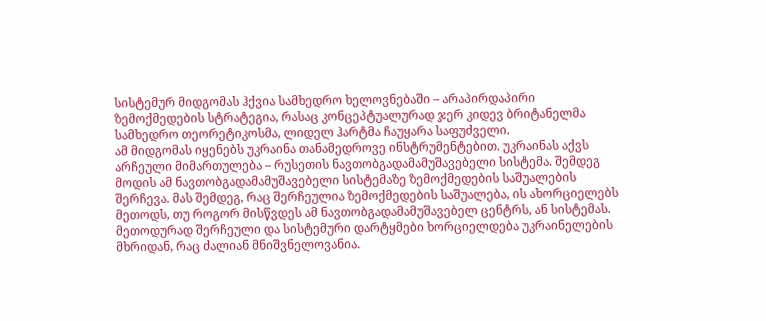სისტემურ მიდგომას ჰქვია სამხედრო ხელოვნებაში – არაპირდაპირი ზემოქმედების სტრატეგია, რასაც კონცეპტუალურად ჯერ კიდევ ბრიტანელმა სამხედრო თეორეტიკოსმა, ლიდელ ჰარტმა ჩაუყარა საფუძველი.
ამ მიდგომას იყენებს უკრაინა თანამედროვე ინსტრუმენტებით. უკრაინას აქვს არჩეული მიმართულება – რუსეთის ნავთობგადამამუშავებელი სისტემა. შემდეგ მოდის ამ ნავთობგადამამუშავებელი სისტემაზე ზემოქმედების საშუალების შერჩევა. მას შემდეგ, რაც შერჩეულია ზემოქმედების საშუალება, ის ახორციელებს მეთოდს, თუ როგორ მისწვდეს ამ ნავთობგადამამუშავებელ ცენტრს, ან სისტემას.
მეთოდურად შერჩეული და სისტემური დარტყმები ხორციელდება უკრაინელების მხრიდან, რაც ძალიან მნიშვნელოვანია.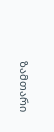ზამთარი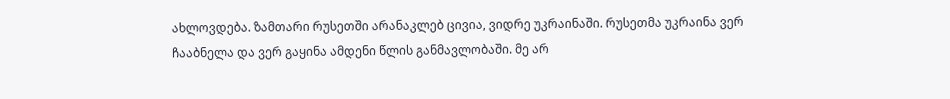ახლოვდება. ზამთარი რუსეთში არანაკლებ ცივია, ვიდრე უკრაინაში. რუსეთმა უკრაინა ვერ ჩააბნელა და ვერ გაყინა ამდენი წლის განმავლობაში. მე არ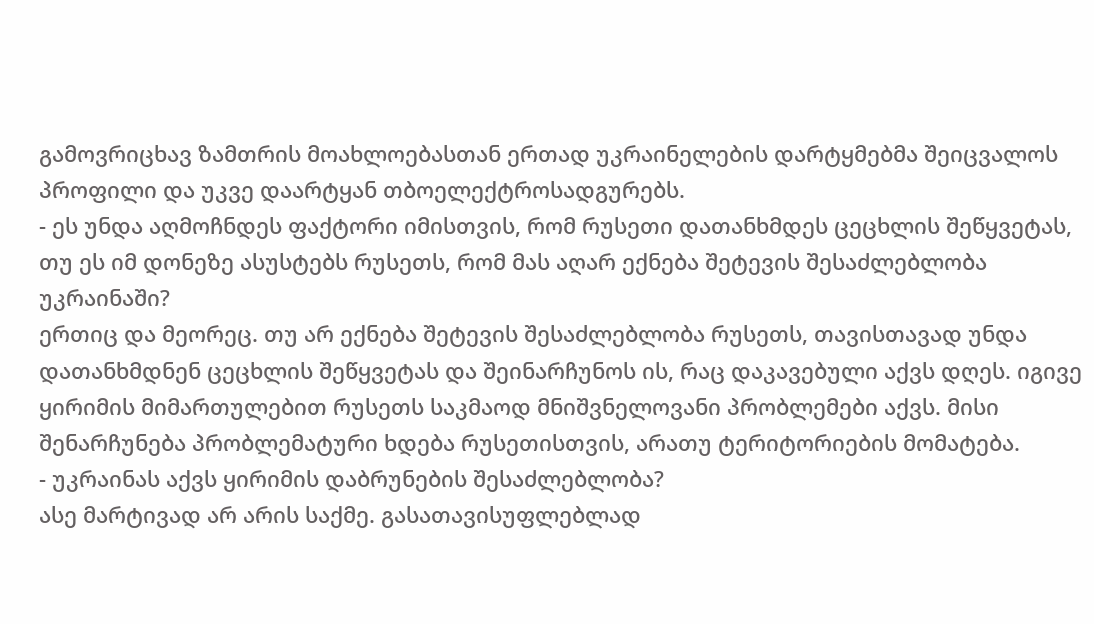გამოვრიცხავ ზამთრის მოახლოებასთან ერთად უკრაინელების დარტყმებმა შეიცვალოს პროფილი და უკვე დაარტყან თბოელექტროსადგურებს.
- ეს უნდა აღმოჩნდეს ფაქტორი იმისთვის, რომ რუსეთი დათანხმდეს ცეცხლის შეწყვეტას, თუ ეს იმ დონეზე ასუსტებს რუსეთს, რომ მას აღარ ექნება შეტევის შესაძლებლობა უკრაინაში?
ერთიც და მეორეც. თუ არ ექნება შეტევის შესაძლებლობა რუსეთს, თავისთავად უნდა დათანხმდნენ ცეცხლის შეწყვეტას და შეინარჩუნოს ის, რაც დაკავებული აქვს დღეს. იგივე ყირიმის მიმართულებით რუსეთს საკმაოდ მნიშვნელოვანი პრობლემები აქვს. მისი შენარჩუნება პრობლემატური ხდება რუსეთისთვის, არათუ ტერიტორიების მომატება.
- უკრაინას აქვს ყირიმის დაბრუნების შესაძლებლობა?
ასე მარტივად არ არის საქმე. გასათავისუფლებლად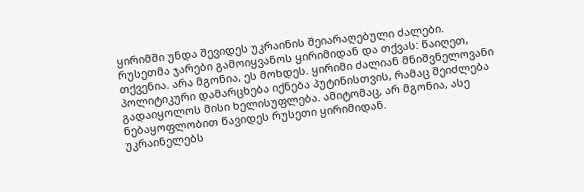ყირიმში უნდა შევიდეს უკრაინის შეიარაღებული ძალები. რუსეთმა ჯარები გამოიყვანოს ყირიმიდან და თქვას: წაიღეთ, თქვენია. არა მგონია, ეს მოხდეს. ყირიმი ძალიან მნიშვნელოვანი პოლიტიკური დამარცხება იქნება პუტინისთვის, რამაც შეიძლება გადაიყოლოს მისი ხელისუფლება. ამიტომაც, არ მგონია, ასე ნებაყოფლობით წავიდეს რუსეთი ყირიმიდან.
უკრაინელებს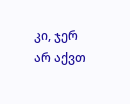კი, ჯერ არ აქვთ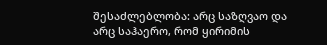შესაძლებლობა: არც საზღვაო და არც საჰაერო, რომ ყირიმის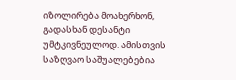იზოლირება მოახერხონ, გადასხან დესანტი უმტკივნეულოდ. ამისთვის საზღვაო საშუალებებია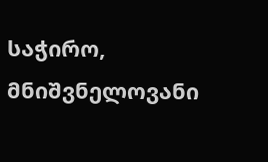საჭირო, მნიშვნელოვანი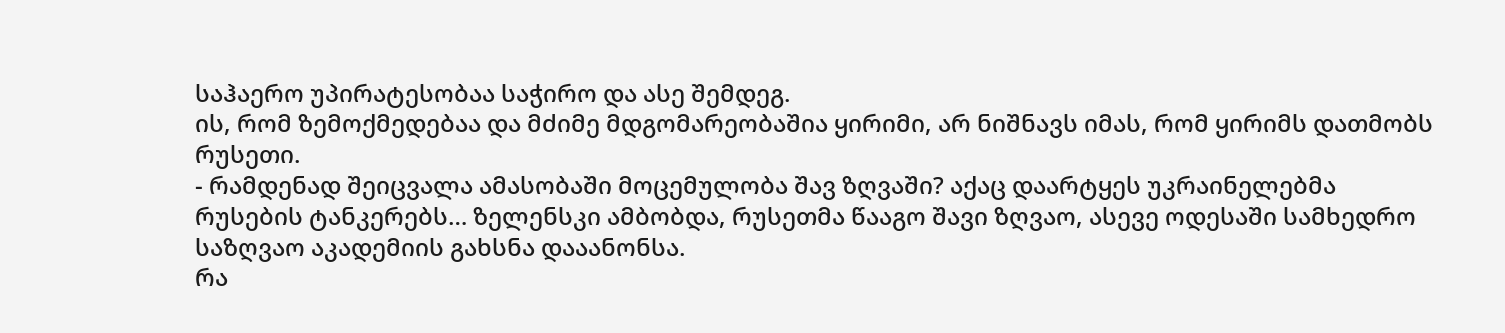საჰაერო უპირატესობაა საჭირო და ასე შემდეგ.
ის, რომ ზემოქმედებაა და მძიმე მდგომარეობაშია ყირიმი, არ ნიშნავს იმას, რომ ყირიმს დათმობს რუსეთი.
- რამდენად შეიცვალა ამასობაში მოცემულობა შავ ზღვაში? აქაც დაარტყეს უკრაინელებმა რუსების ტანკერებს… ზელენსკი ამბობდა, რუსეთმა წააგო შავი ზღვაო, ასევე ოდესაში სამხედრო საზღვაო აკადემიის გახსნა დააანონსა.
რა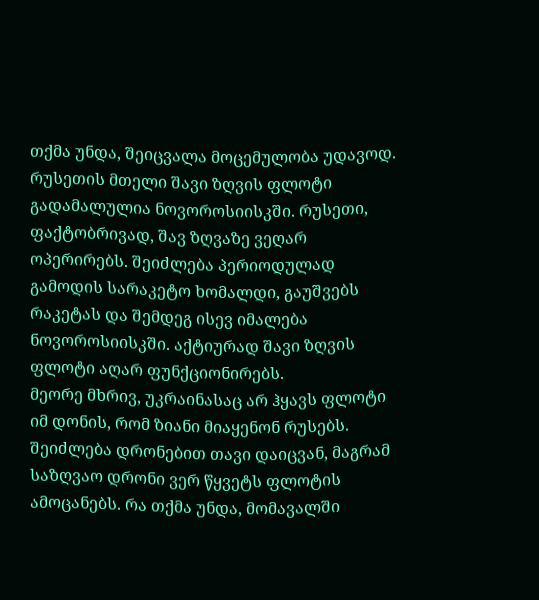თქმა უნდა, შეიცვალა მოცემულობა უდავოდ. რუსეთის მთელი შავი ზღვის ფლოტი გადამალულია ნოვოროსიისკში. რუსეთი, ფაქტობრივად, შავ ზღვაზე ვეღარ ოპერირებს. შეიძლება პერიოდულად გამოდის სარაკეტო ხომალდი, გაუშვებს რაკეტას და შემდეგ ისევ იმალება ნოვოროსიისკში. აქტიურად შავი ზღვის ფლოტი აღარ ფუნქციონირებს.
მეორე მხრივ, უკრაინასაც არ ჰყავს ფლოტი იმ დონის, რომ ზიანი მიაყენონ რუსებს. შეიძლება დრონებით თავი დაიცვან, მაგრამ საზღვაო დრონი ვერ წყვეტს ფლოტის ამოცანებს. რა თქმა უნდა, მომავალში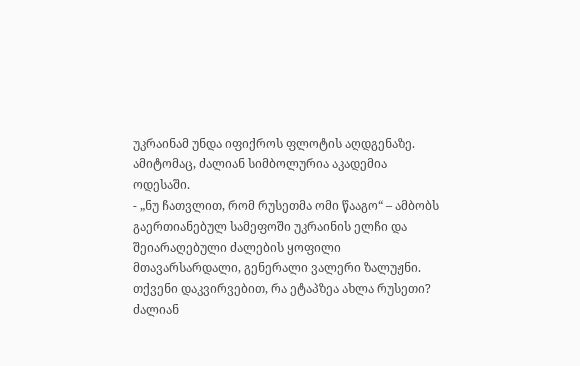უკრაინამ უნდა იფიქროს ფლოტის აღდგენაზე. ამიტომაც, ძალიან სიმბოლურია აკადემია ოდესაში.
- „ნუ ჩათვლით, რომ რუსეთმა ომი წააგო“ – ამბობს გაერთიანებულ სამეფოში უკრაინის ელჩი და შეიარაღებული ძალების ყოფილი მთავარსარდალი, გენერალი ვალერი ზალუჟნი. თქვენი დაკვირვებით, რა ეტაპზეა ახლა რუსეთი?
ძალიან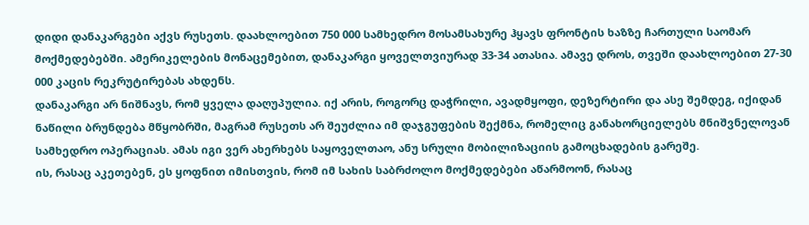დიდი დანაკარგები აქვს რუსეთს. დაახლოებით 750 000 სამხედრო მოსამსახურე ჰყავს ფრონტის ხაზზე ჩართული საომარ მოქმედებებში. ამერიკელების მონაცემებით, დანაკარგი ყოველთვიურად 33-34 ათასია. ამავე დროს, თვეში დაახლოებით 27-30 000 კაცის რეკრუტირებას ახდენს.
დანაკარგი არ ნიშნავს, რომ ყველა დაღუპულია. იქ არის, როგორც დაჭრილი, ავადმყოფი, დეზერტირი და ასე შემდეგ, იქიდან ნაწილი ბრუნდება მწყობრში, მაგრამ რუსეთს არ შეუძლია იმ დაჯგუფების შექმნა, რომელიც განახორციელებს მნიშვნელოვან სამხედრო ოპერაციას. ამას იგი ვერ ახერხებს საყოველთაო, ანუ სრული მობილიზაციის გამოცხადების გარეშე.
ის, რასაც აკეთებენ, ეს ყოფნით იმისთვის, რომ იმ სახის საბრძოლო მოქმედებები აწარმოონ, რასაც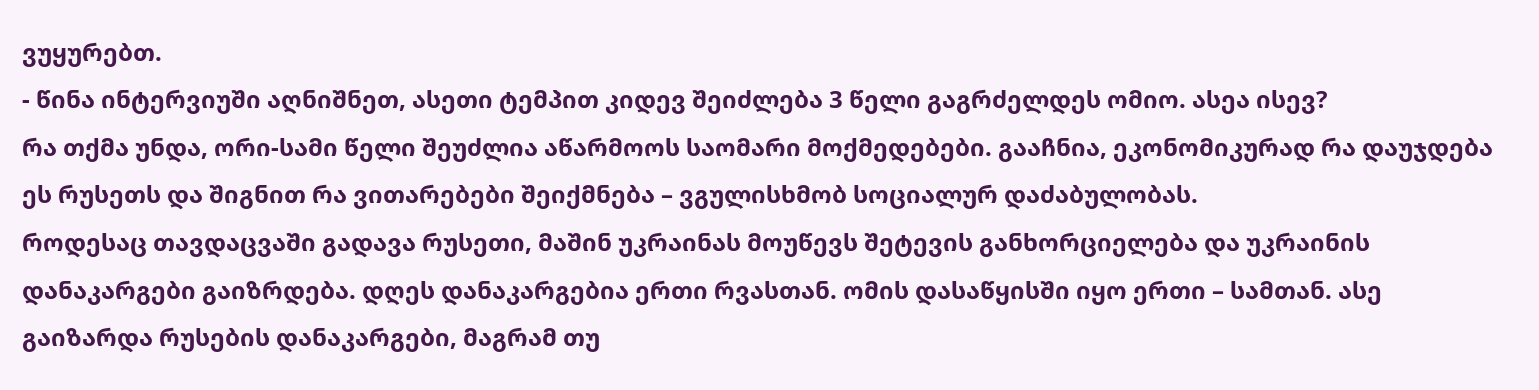ვუყურებთ.
- წინა ინტერვიუში აღნიშნეთ, ასეთი ტემპით კიდევ შეიძლება 3 წელი გაგრძელდეს ომიო. ასეა ისევ?
რა თქმა უნდა, ორი-სამი წელი შეუძლია აწარმოოს საომარი მოქმედებები. გააჩნია, ეკონომიკურად რა დაუჯდება ეს რუსეთს და შიგნით რა ვითარებები შეიქმნება – ვგულისხმობ სოციალურ დაძაბულობას.
როდესაც თავდაცვაში გადავა რუსეთი, მაშინ უკრაინას მოუწევს შეტევის განხორციელება და უკრაინის დანაკარგები გაიზრდება. დღეს დანაკარგებია ერთი რვასთან. ომის დასაწყისში იყო ერთი – სამთან. ასე გაიზარდა რუსების დანაკარგები, მაგრამ თუ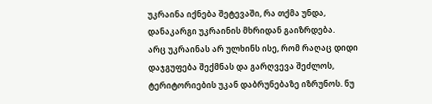უკრაინა იქნება შეტევაში, რა თქმა უნდა, დანაკარგი უკრაინის მხრიდან გაიზრდება.
არც უკრაინას არ ულხინს ისე, რომ რაღაც დიდი დაჯგუფება შექმნას და გარღვევა შეძლოს, ტერიტორიების უკან დაბრუნებაზე იზრუნოს. ნუ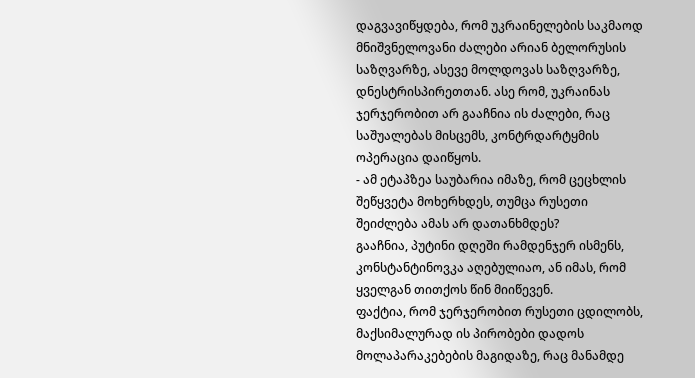დაგვავიწყდება, რომ უკრაინელების საკმაოდ მნიშვნელოვანი ძალები არიან ბელორუსის საზღვარზე, ასევე მოლდოვას საზღვარზე, დნესტრისპირეთთან. ასე რომ, უკრაინას ჯერჯერობით არ გააჩნია ის ძალები, რაც საშუალებას მისცემს, კონტრდარტყმის ოპერაცია დაიწყოს.
- ამ ეტაპზეა საუბარია იმაზე, რომ ცეცხლის შეწყვეტა მოხერხდეს, თუმცა რუსეთი შეიძლება ამას არ დათანხმდეს?
გააჩნია, პუტინი დღეში რამდენჯერ ისმენს, კონსტანტინოვკა აღებულიაო, ან იმას, რომ ყველგან თითქოს წინ მიიწევენ.
ფაქტია, რომ ჯერჯერობით რუსეთი ცდილობს, მაქსიმალურად ის პირობები დადოს მოლაპარაკებების მაგიდაზე, რაც მანამდე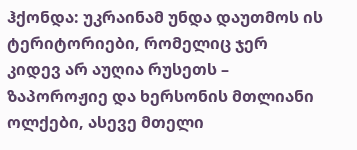ჰქონდა: უკრაინამ უნდა დაუთმოს ის ტერიტორიები, რომელიც ჯერ კიდევ არ აუღია რუსეთს – ზაპოროჟიე და ხერსონის მთლიანი ოლქები, ასევე მთელი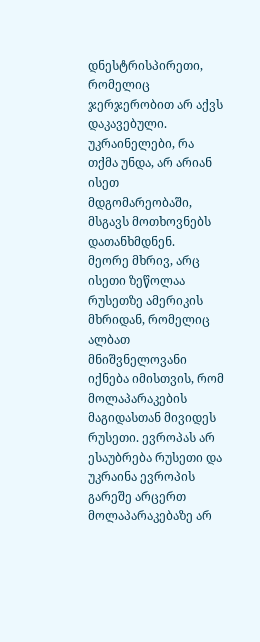დნესტრისპირეთი, რომელიც ჯერჯერობით არ აქვს დაკავებული. უკრაინელები, რა თქმა უნდა, არ არიან ისეთ მდგომარეობაში, მსგავს მოთხოვნებს დათანხმდნენ.
მეორე მხრივ, არც ისეთი ზეწოლაა რუსეთზე ამერიკის მხრიდან, რომელიც ალბათ მნიშვნელოვანი იქნება იმისთვის, რომ მოლაპარაკების მაგიდასთან მივიდეს რუსეთი. ევროპას არ ესაუბრება რუსეთი და უკრაინა ევროპის გარეშე არცერთ მოლაპარაკებაზე არ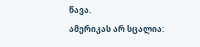წავა.
ამერიკას არ სცალია: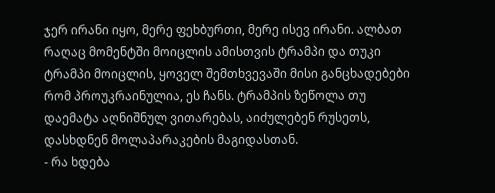ჯერ ირანი იყო, მერე ფეხბურთი, მერე ისევ ირანი. ალბათ რაღაც მომენტში მოიცლის ამისთვის ტრამპი და თუკი ტრამპი მოიცლის, ყოველ შემთხვევაში მისი განცხადებები რომ პროუკრაინულია, ეს ჩანს. ტრამპის ზეწოლა თუ დაემატა აღნიშნულ ვითარებას, აიძულებენ რუსეთს, დასხდნენ მოლაპარაკების მაგიდასთან.
- რა ხდება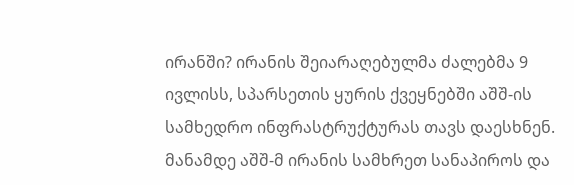ირანში? ირანის შეიარაღებულმა ძალებმა 9 ივლისს, სპარსეთის ყურის ქვეყნებში აშშ-ის სამხედრო ინფრასტრუქტურას თავს დაესხნენ. მანამდე აშშ-მ ირანის სამხრეთ სანაპიროს და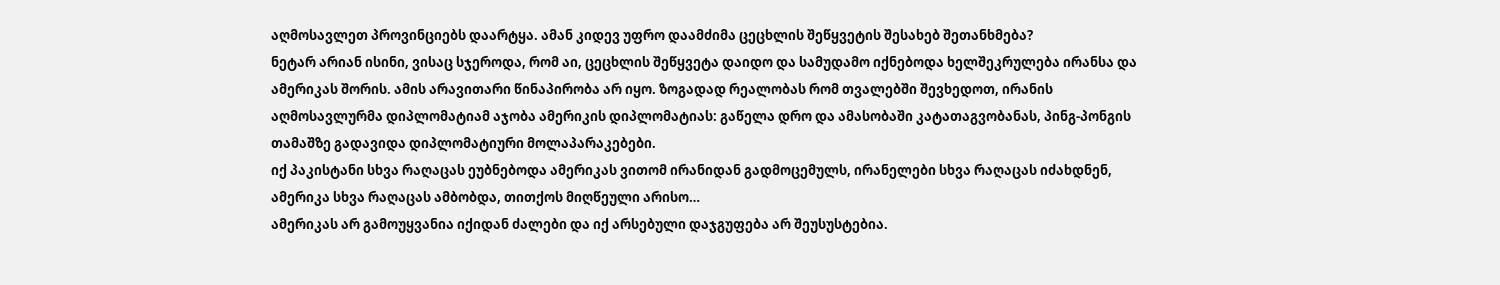აღმოსავლეთ პროვინციებს დაარტყა. ამან კიდევ უფრო დაამძიმა ცეცხლის შეწყვეტის შესახებ შეთანხმება?
ნეტარ არიან ისინი, ვისაც სჯეროდა, რომ აი, ცეცხლის შეწყვეტა დაიდო და სამუდამო იქნებოდა ხელშეკრულება ირანსა და ამერიკას შორის. ამის არავითარი წინაპირობა არ იყო. ზოგადად რეალობას რომ თვალებში შევხედოთ, ირანის აღმოსავლურმა დიპლომატიამ აჯობა ამერიკის დიპლომატიას: გაწელა დრო და ამასობაში კატათაგვობანას, პინგ-პონგის თამაშზე გადავიდა დიპლომატიური მოლაპარაკებები.
იქ პაკისტანი სხვა რაღაცას ეუბნებოდა ამერიკას ვითომ ირანიდან გადმოცემულს, ირანელები სხვა რაღაცას იძახდნენ, ამერიკა სხვა რაღაცას ამბობდა, თითქოს მიღწეული არისო…
ამერიკას არ გამოუყვანია იქიდან ძალები და იქ არსებული დაჯგუფება არ შეუსუსტებია.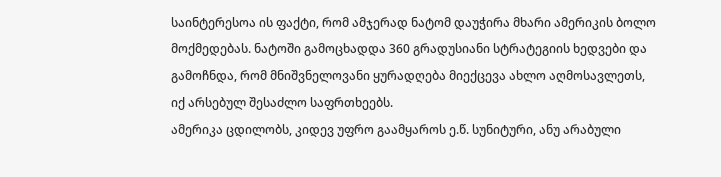საინტერესოა ის ფაქტი, რომ ამჯერად ნატომ დაუჭირა მხარი ამერიკის ბოლო მოქმედებას. ნატოში გამოცხადდა 360 გრადუსიანი სტრატეგიის ხედვები და გამოჩნდა, რომ მნიშვნელოვანი ყურადღება მიექცევა ახლო აღმოსავლეთს, იქ არსებულ შესაძლო საფრთხეებს.
ამერიკა ცდილობს, კიდევ უფრო გაამყაროს ე.წ. სუნიტური, ანუ არაბული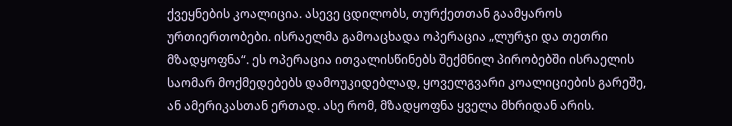ქვეყნების კოალიცია. ასევე ცდილობს, თურქეთთან გაამყაროს ურთიერთობები. ისრაელმა გამოაცხადა ოპერაცია „ლურჯი და თეთრი მზადყოფნა“. ეს ოპერაცია ითვალისწინებს შექმნილ პირობებში ისრაელის საომარ მოქმედებებს დამოუკიდებლად, ყოველგვარი კოალიციების გარეშე, ან ამერიკასთან ერთად. ასე რომ, მზადყოფნა ყველა მხრიდან არის.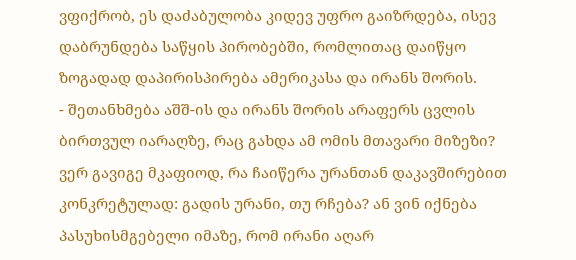ვფიქრობ, ეს დაძაბულობა კიდევ უფრო გაიზრდება, ისევ დაბრუნდება საწყის პირობებში, რომლითაც დაიწყო ზოგადად დაპირისპირება ამერიკასა და ირანს შორის.
- შეთანხმება აშშ-ის და ირანს შორის არაფერს ცვლის ბირთვულ იარაღზე, რაც გახდა ამ ომის მთავარი მიზეზი?
ვერ გავიგე მკაფიოდ, რა ჩაიწერა ურანთან დაკავშირებით კონკრეტულად: გადის ურანი, თუ რჩება? ან ვინ იქნება პასუხისმგებელი იმაზე, რომ ირანი აღარ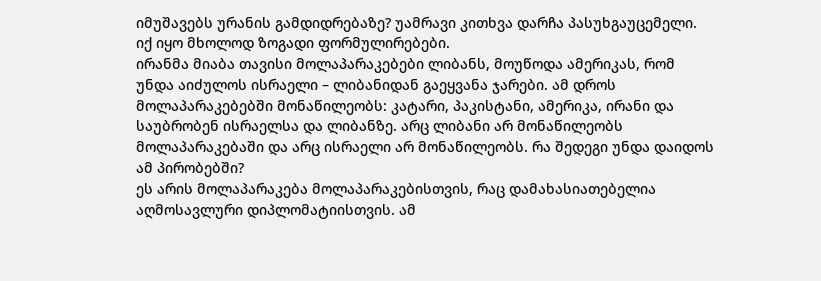იმუშავებს ურანის გამდიდრებაზე? უამრავი კითხვა დარჩა პასუხგაუცემელი. იქ იყო მხოლოდ ზოგადი ფორმულირებები.
ირანმა მიაბა თავისი მოლაპარაკებები ლიბანს, მოუწოდა ამერიკას, რომ უნდა აიძულოს ისრაელი – ლიბანიდან გაეყვანა ჯარები. ამ დროს მოლაპარაკებებში მონაწილეობს: კატარი, პაკისტანი, ამერიკა, ირანი და საუბრობენ ისრაელსა და ლიბანზე. არც ლიბანი არ მონაწილეობს მოლაპარაკებაში და არც ისრაელი არ მონაწილეობს. რა შედეგი უნდა დაიდოს ამ პირობებში?
ეს არის მოლაპარაკება მოლაპარაკებისთვის, რაც დამახასიათებელია აღმოსავლური დიპლომატიისთვის. ამ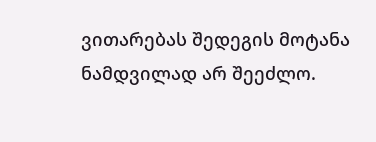ვითარებას შედეგის მოტანა ნამდვილად არ შეეძლო.